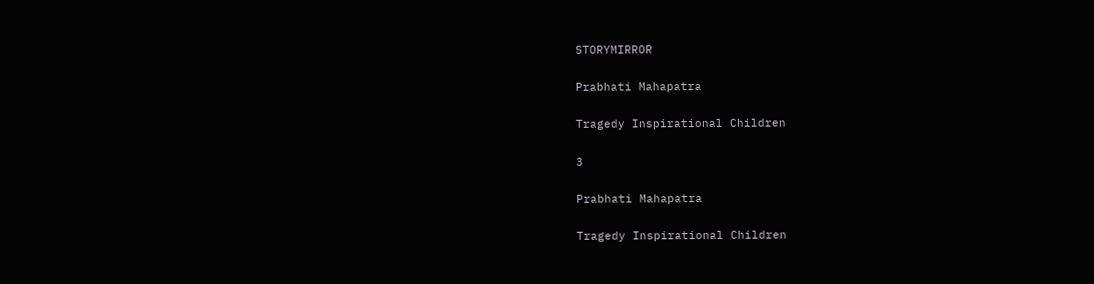STORYMIRROR

Prabhati Mahapatra

Tragedy Inspirational Children

3

Prabhati Mahapatra

Tragedy Inspirational Children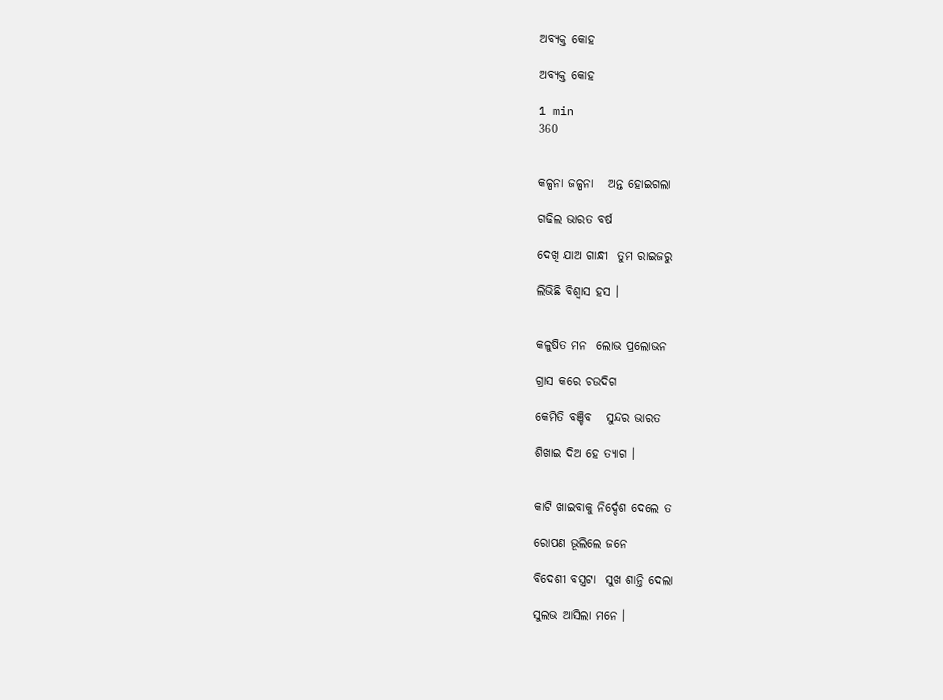ଅବ୍ୟକ୍ତ କୋହ

ଅବ୍ୟକ୍ତ କୋହ

1 min
360


କଳ୍ପନା ଜଳ୍ପନା   ଅନ୍ତ ହୋଇଗଲା

ଗଢିଲ ଭାରତ ବର୍ଷ

ଦେଖି ଯାଅ ଗାନ୍ଧୀ  ତୁମ ରାଇଜରୁ

ଲିଭିଛି ବିଶ୍ଵାସ ହସ ।


କଳୁଷିତ ମନ  ଲୋଭ ପ୍ରଲୋଭନ

ଗ୍ରାସ କରେ ଚଉଦିଗ

କେମିତି ବଞ୍ଚିବ   ସୁନ୍ଦର ଭାରତ

ଶିଖାଇ ଦିଅ ହେ ତ୍ୟାଗ ।


କାଟି ଖାଇବାକୁ ନିର୍ଦ୍ଦେଶ ଦେଲେ ତ

ରୋପଣ ଭୂଲିଲେ ଜନେ

ବିଦେଶୀ ବସ୍ତ୍ରଟା  ସୁଖ ଶାନ୍ତି ଦେଲା

ସୁଲଭ ଆସିଲା ମନେ ।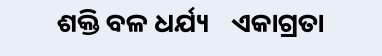ଶକ୍ତି ବଳ ଧର୍ଯ୍ୟ    ଏକାଗ୍ରତା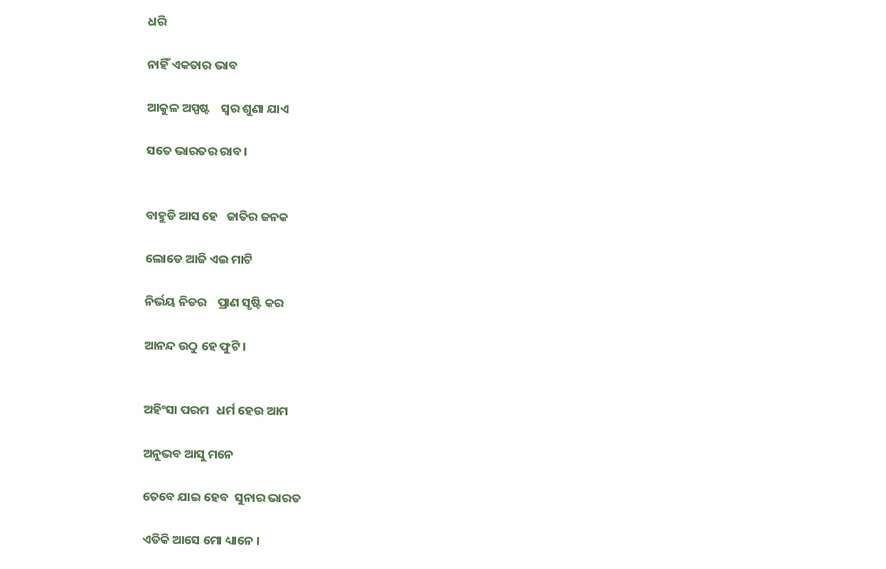ଧରି

ନାହିଁ ଏକତାର ଭାବ

ଆକୁଳ ଅସ୍ପଷ୍ଟ    ସ୍ବର ଶୁଣା ଯାଏ

ସତେ ଭାରତର ରାବ ।


ବାହୁଡି ଆସ ହେ   ଜାତିର ଜନକ

ଲୋଡେ ଆଜି ଏଇ ମାଟି

ନିର୍ଭୟ ନିଡର    ପ୍ରାଣ ସୃଷ୍ଟି କର

ଆନନ୍ଦ ଉଠୁ ହେ ଫୁଟି ।


ଅହିଂସା ପରମ   ଧର୍ମ ହେଉ ଆମ

ଅନୁଭବ ଆସୁ ମନେ

ତେବେ ଯାଇ ହେବ  ସୁନାର ଭାରତ

ଏତିକି ଆସେ ମୋ ଧ୍ୟାନେ ।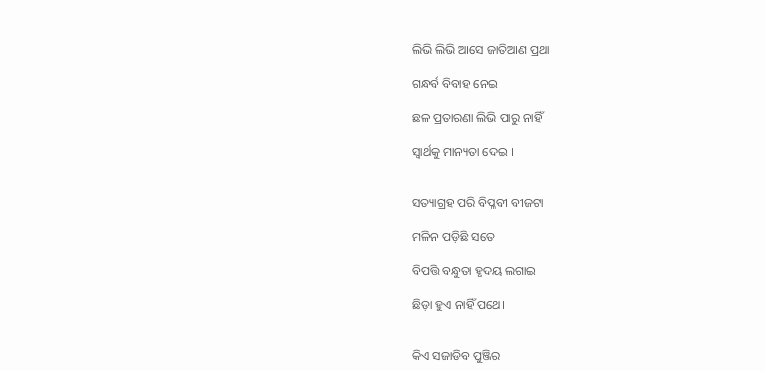ଲିଭି ଲିଭି ଆସେ ଜାତିଆଣ ପ୍ରଥା

ଗନ୍ଧର୍ବ ବିବାହ ନେଇ

ଛଳ ପ୍ରତାରଣା ଲିଭି ପାରୁ ନାହିଁ

ସ୍ଵାର୍ଥକୁ ମାନ୍ୟତା ଦେଇ ।


ସତ୍ୟାଗ୍ରହ ପରି ବିପ୍ଳବୀ ବୀଜଟା

ମଳିନ ପଡ଼ିଛି ସତେ

ବିପତ୍ତି ବନ୍ଧୁତା ହୃଦୟ ଲଗାଇ

ଛିଡ଼ା ହୁଏ ନାହିଁ ପଥେ।


କିଏ ସଜାଡିବ ପୁଞ୍ଜିର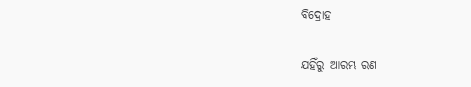ବିଦ୍ରୋହ

ଯହିଁରୁ ଆରମ୍ଭ ରଣ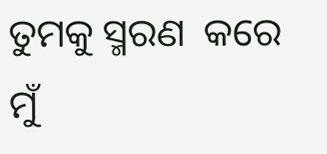ତୁମକୁ ସ୍ମରଣ  କରେ ମୁଁ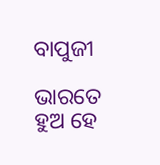ବାପୁଜୀ

ଭାରତେ ହୁଅ ହେ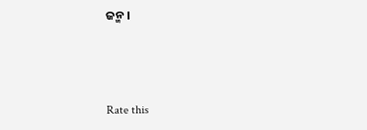ଜନ୍ମ ।



Rate this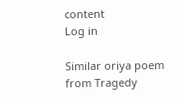content
Log in

Similar oriya poem from Tragedy